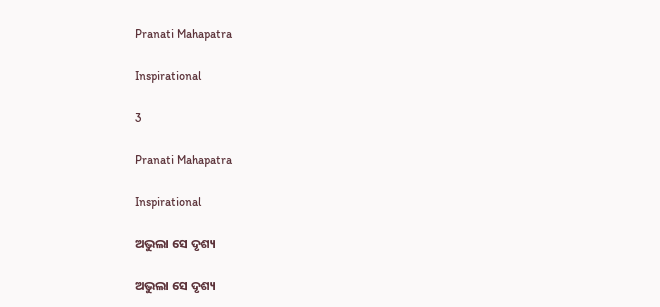Pranati Mahapatra

Inspirational

3

Pranati Mahapatra

Inspirational

ଅଭୁଲା ସେ ଦୃଶ୍ୟ

ଅଭୁଲା ସେ ଦୃଶ୍ୟ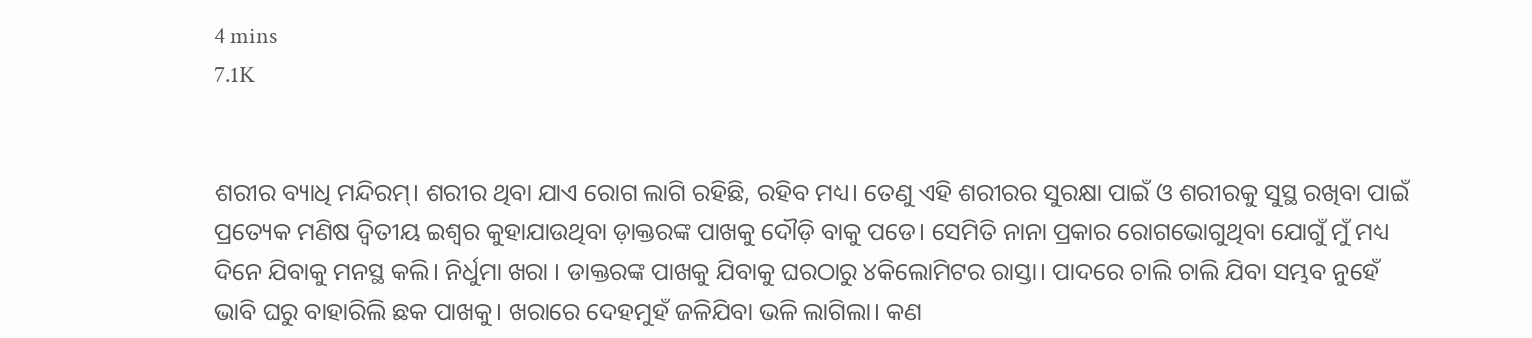4 mins
7.1K


ଶରୀର ବ୍ୟାଧି ମନ୍ଦିରମ୍। ଶରୀର ଥିବା ଯାଏ ରୋଗ ଲାଗି ରହିଛି, ରହିବ ମଧ୍ୟ। ତେଣୁ ଏହି ଶରୀରର ସୁରକ୍ଷା ପାଇଁ ଓ ଶରୀରକୁ ସୁସ୍ଥ ରଖିବା ପାଇଁ ପ୍ରତ୍ୟେକ ମଣିଷ ଦ୍ୱିତୀୟ ଇଶ୍ଵର କୁହାଯାଉଥିବା ଡ଼ାକ୍ତରଙ୍କ ପାଖକୁ ଦୌଡ଼ି ବାକୁ ପଡେ। ସେମିତି ନାନା ପ୍ରକାର ରୋଗଭୋଗୁଥିବା ଯୋଗୁଁ ମୁଁ ମଧ୍ୟ ଦିନେ ଯିବାକୁ ମନସ୍ଥ କଲି। ନିର୍ଧୁମା ଖରା । ଡାକ୍ତରଙ୍କ ପାଖକୁ ଯିବାକୁ ଘରଠାରୁ ୪କିଲୋମିଟର ରାସ୍ତା। ପାଦରେ ଚାଲି ଚାଲି ଯିବା ସମ୍ଭବ ନୁହେଁ ଭାବି ଘରୁ ବାହାରିଲି ଛକ ପାଖକୁ। ଖରାରେ ଦେହମୁହଁ ଜଳିଯିବା ଭଳି ଲାଗିଲା। କଣ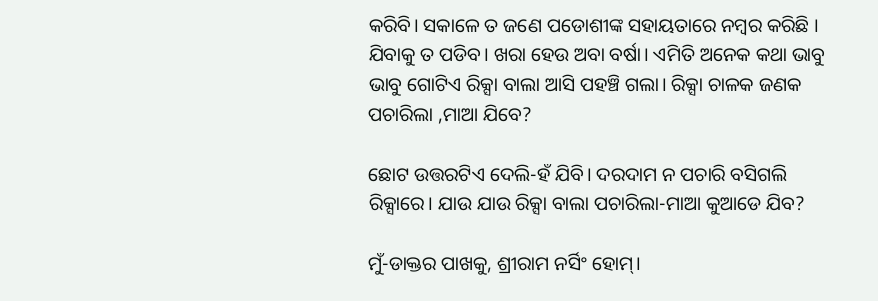କରିବି। ସକାଳେ ତ ଜଣେ ପଡୋଶୀଙ୍କ ସହାୟତାରେ ନମ୍ବର କରିଛି । ଯିବାକୁ ତ ପଡିବ। ଖରା ହେଉ ଅବା ବର୍ଷା। ଏମିତି ଅନେକ କଥା ଭାବୁ ଭାବୁ ଗୋଟିଏ ରିକ୍ସା ବାଲା ଆସି ପହଞ୍ଚି ଗଲା। ରିକ୍ସା ଚାଳକ ଜଣକ ପଚାରିଲା ,ମାଆ ଯିବେ?

ଛୋଟ ଉତ୍ତରଟିଏ ଦେଲି-ହଁ ଯିବି। ଦରଦାମ ନ ପଚାରି ବସିଗଲି ରିକ୍ସାରେ। ଯାଉ ଯାଉ ରିକ୍ସା ବାଲା ପଚାରିଲା-ମାଆ କୁଆଡେ ଯିବ?

ମୁଁ-ଡାକ୍ତର ପାଖକୁ, ଶ୍ରୀରାମ ନର୍ସିଂ ହୋମ୍।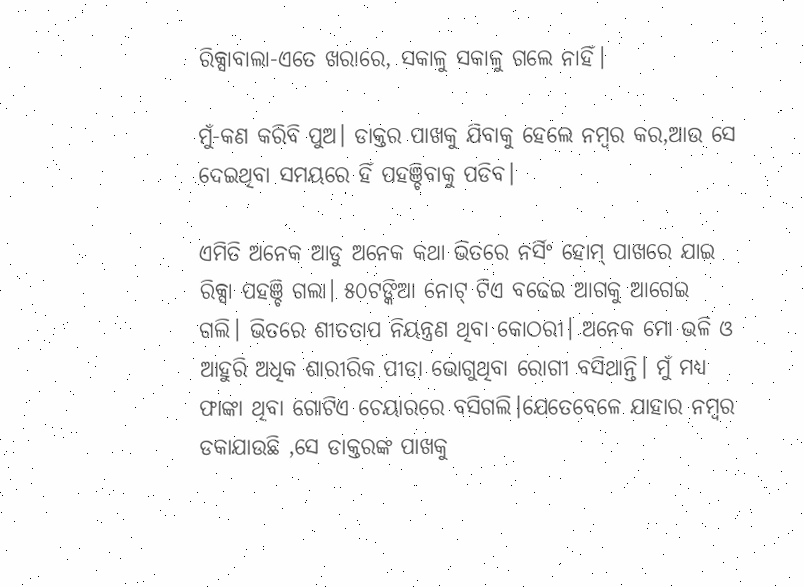ରିକ୍ସାବାଲା-ଏତେ ଖରାରେ, ସକାଳୁ ସକାଳୁ ଗଲେ ନାହିଁ।

ମୁଁ-କଣ କରିବି ପୁଅ। ଡାକ୍ତର ପାଖକୁ ଯିବାକୁ ହେଲେ ନମ୍ବର କର,ଆଉ ସେ ଦେଇଥିବା ସମୟରେ ହିଁ ପହଞ୍ଚିବାକୁ ପଡିବ।

ଏମିତି ଅନେକ ଆଡୁ ଅନେକ କଥା ଭିତରେ ନର୍ସିଂ ହୋମ୍ ପାଖରେ ଯାଇ ରିକ୍ସା ପହଞ୍ଚି ଗଲା। ୫୦ଟଙ୍କିଆ ନୋଟ୍ ଟିଏ ବଢେଇ ଆଗକୁ ଆଗେଇ ଗଲି। ଭିତରେ ଶୀତତାପ ନିୟନ୍ତ୍ରଣ ଥିବା କୋଠରୀ। ଅନେକ ମୋ ଭଳି ଓ ଆହୁରି ଅଧିକ ଶାରୀରିକ ପୀଡା ଭୋଗୁଥିବା ରୋଗୀ ବସିଥାନ୍ତି। ମୁଁ ମଧ୍ୟ ଫାଙ୍କା ଥିବା ଗୋଟିଏ ଚେୟାରରେ ବସିଗଲି।ଯେତେବେଳେ ଯାହାର ନମ୍ବର ଡକାଯାଉଛି ,ସେ ଡାକ୍ତରଙ୍କ ପାଖକୁ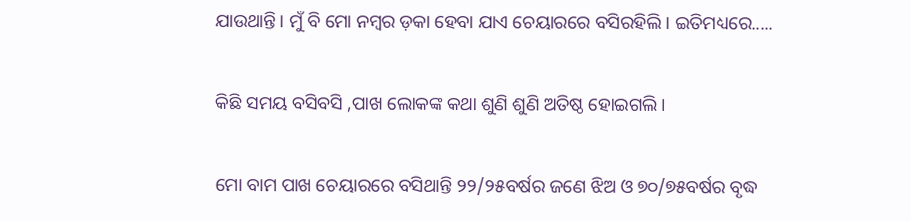ଯାଉଥାନ୍ତି। ମୁଁ ବି ମୋ ନମ୍ବର ଡ଼କା ହେବା ଯାଏ ଚେୟାରରେ ବସିରହିଲି। ଇତିମଧ୍ୟରେ.....

କିଛି ସମୟ ବସିବସି ,ପାଖ ଲୋକଙ୍କ କଥା ଶୁଣି ଶୁଣି ଅତିଷ୍ଠ ହୋଇଗଲି।

ମୋ ବାମ ପାଖ ଚେୟାରରେ ବସିଥାନ୍ତି ୨୨/୨୫ବର୍ଷର ଜଣେ ଝିଅ ଓ ୭୦/୭୫ବର୍ଷର ବୃଦ୍ଧ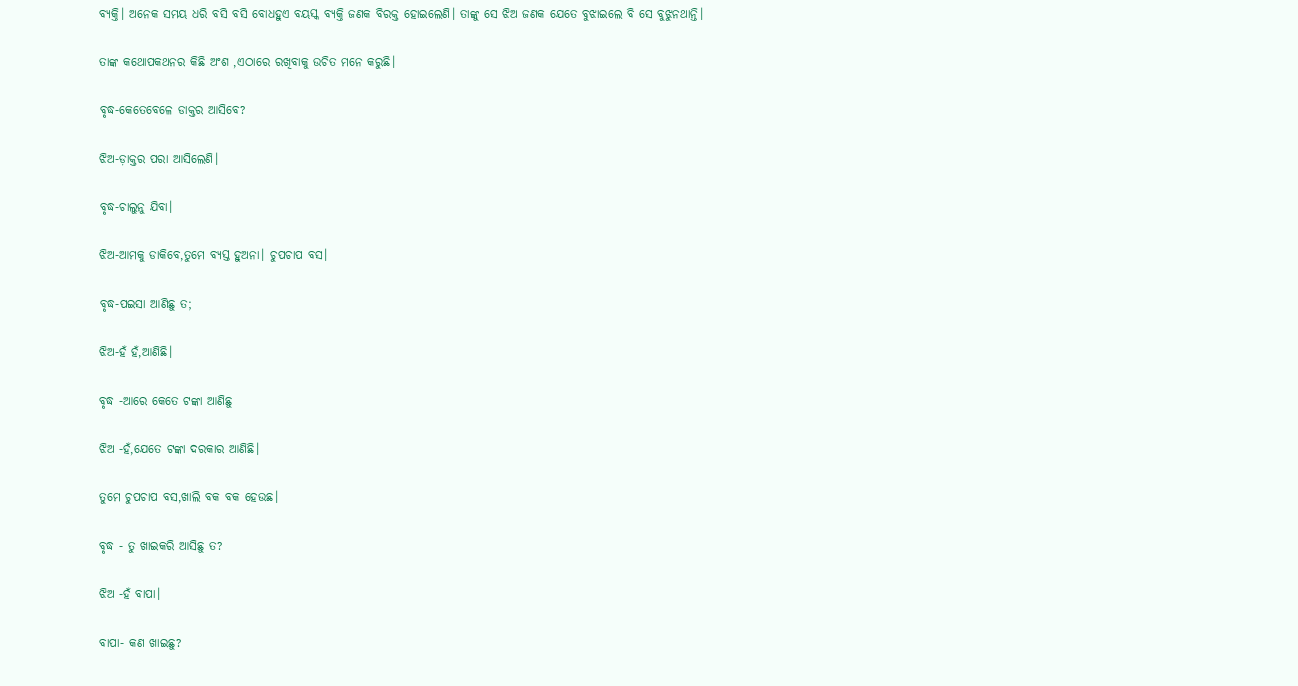ବ୍ୟକ୍ତି। ଅନେକ ସମୟ ଧରି ବସି ବସି ବୋଧହୁଏ ବୟସ୍କ ବ୍ୟକ୍ତି ଜଣକ ବିରକ୍ତ ହୋଇଲେଣି। ତାଙ୍କୁ ସେ ଝିଅ ଜଣକ ଯେତେ ବୁଝାଇଲେ ବି ସେ ବୁଝୁନଥାନ୍ତି।

ତାଙ୍କ କଥୋପକଥନର କିଛି ଅଂଶ ,ଏଠାରେ ରଖିବାକୁ ଉଚିତ ମନେ କରୁଛି।

ବୃଦ୍ଧ-କେତେବେଳେ ଡାକ୍ତର ଆସିବେ?

ଝିଅ-ଡ଼ାକ୍ତର ପରା ଆସିଲେଣି।

ବୃଦ୍ଧ-ଚାଲୁନୁ ଯିବା।

ଝିଅ-ଆମକୁ ଡାକିବେ,ତୁମେ ବ୍ୟସ୍ତ ହୁଅନା। ଚୁପଚାପ ବସ।

ବୃଦ୍ଧ-ପଇସା ଆଣିଛୁ ତ;

ଝିଅ-ହଁ ହଁ,ଆଣିଛି।

ବୃଦ୍ଧ -ଆରେ କେତେ ଟଙ୍କା ଆଣିଛୁ

ଝିଅ -ହଁ,ଯେତେ ଟଙ୍କା ଦରକାର ଆଣିଛି।

ତୁମେ ଚୁପଚାପ ବସ,ଖାଲି ବକ ବକ ହେଉଛ।

ବୃଦ୍ଧ - ତୁ ଖାଇକରି ଆସିଛୁ ତ?

ଝିଅ -ହଁ ବାପା।

ବାପା- କଣ ଖାଇଛୁ?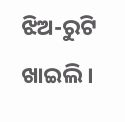ଝିଅ-ରୁଟି ଖାଇଲି।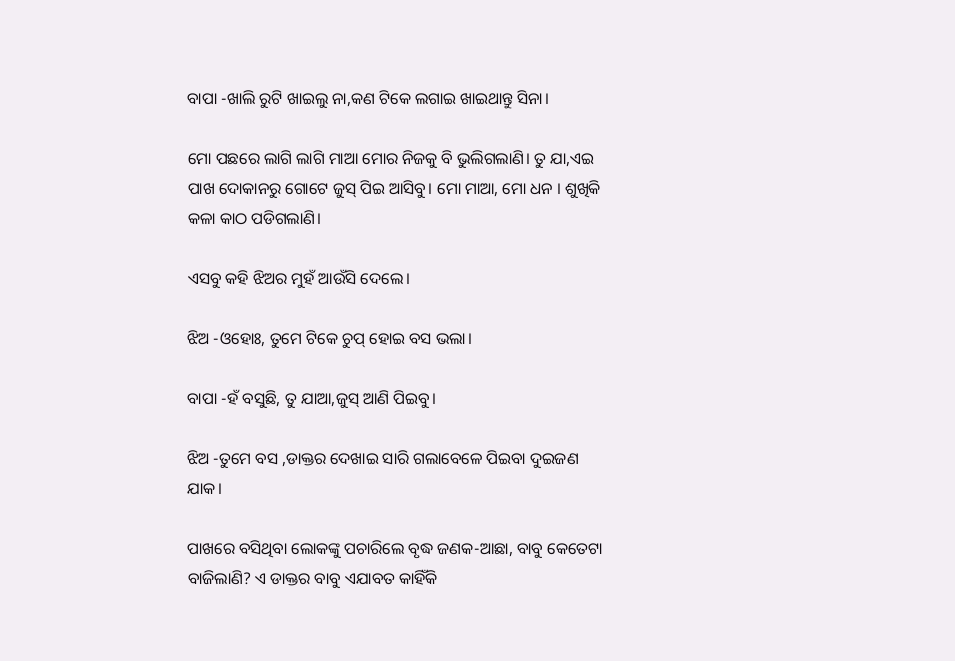ବାପା -ଖାଲି ରୁଟି ଖାଇଲୁ ନା,କଣ ଟିକେ ଲଗାଇ ଖାଇଥାନ୍ତୁ ସିନା।

ମୋ ପଛରେ ଲାଗି ଲାଗି ମାଆ ମୋର ନିଜକୁ ବି ଭୁଲିଗଲାଣି। ତୁ ଯା,ଏଇ ପାଖ ଦୋକାନରୁ ଗୋଟେ ଜୁସ୍ ପିଇ ଆସିବୁ। ମୋ ମାଆ, ମୋ ଧନ । ଶୁଖିକି କଳା କାଠ ପଡିଗଲାଣି।

ଏସବୁ କହି ଝିଅର ମୁହଁ ଆଉଁସି ଦେଲେ।

ଝିଅ -ଓହୋଃ, ତୁମେ ଟିକେ ଚୁପ୍ ହୋଇ ବସ ଭଲା।

ବାପା -ହଁ ବସୁଛି, ତୁ ଯାଆ,ଜୁସ୍ ଆଣି ପିଇବୁ।

ଝିଅ -ତୁମେ ବସ ,ଡାକ୍ତର ଦେଖାଇ ସାରି ଗଲାବେଳେ ପିଇବା ଦୁଇଜଣ ଯାକ।

ପାଖରେ ବସିଥିବା ଲୋକଙ୍କୁ ପଚାରିଲେ ବୃଦ୍ଧ ଜଣକ-ଆଛା, ବାବୁ କେତେଟା ବାଜିଲାଣି? ଏ ଡାକ୍ତର ବାବୁ ଏଯାବତ କାହିଁକି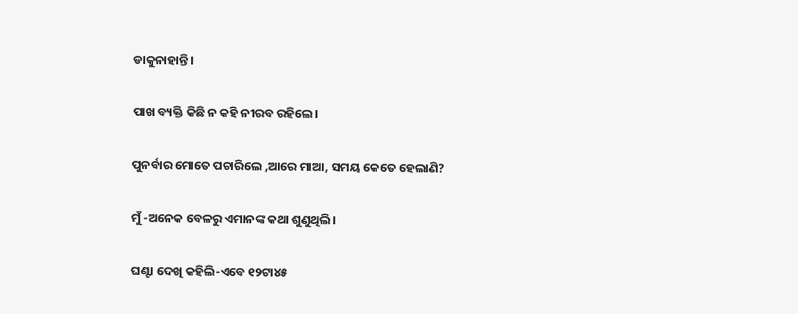ଡାକୁନାହାନ୍ତି।

ପାଖ ବ୍ୟକ୍ତି କିଛି ନ କହି ନୀରବ ରହିଲେ।

ପୁନର୍ବାର ମୋତେ ପଚାରିଲେ ,ଆରେ ମାଆ, ସମୟ କେତେ ହେଲାଣି?

ମୁଁ -ଅନେକ ବେଳରୁ ଏମାନଙ୍କ କଥା ଶୁଣୁଥିଲି।

ଘଣ୍ଟା ଦେଖି କହିଲି-ଏବେ ୧୨ଟା୪୫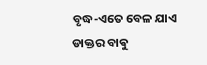ବୃଦ୍ଧ-ଏତେ ବେଳ ଯାଏ ଡାକ୍ତର ବାଵୁ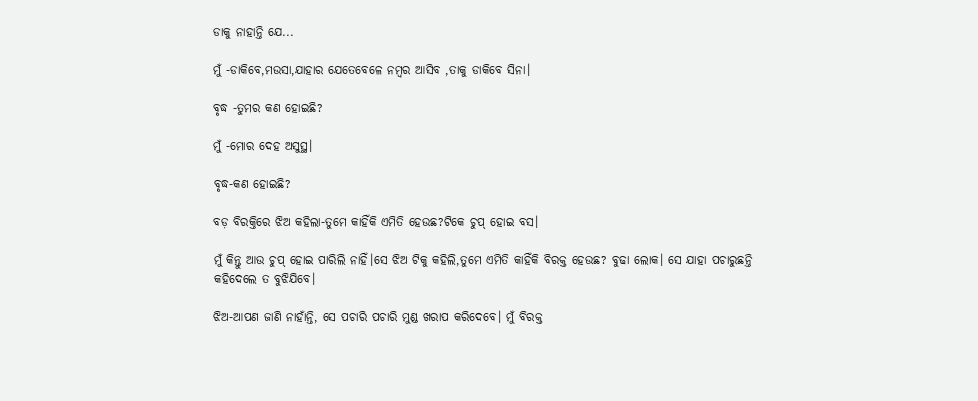ଡାକୁ ନାହାନ୍ତି ଯେ...

ମୁଁ -ଡାକିବେ,ମଉସା,ଯାହାର ଯେତେବେଳେ ନମ୍ବର ଆସିବ ,ତାକୁ ଡାକିବେ ସିନା।

ବୃଦ୍ଧ -ତୁମର କଣ ହୋଇଛି?

ମୁଁ -ମୋର ଦେହ ଅସୁସ୍ଥ।

ବୃଦ୍ଧ-କଣ ହୋଇଛି?

ବଡ଼ ବିରକ୍ତିରେ ଝିଅ କହିଲା-ତୁମେ କାହିଁକି ଏମିତି ହେଉଛ?ଟିକେ ଚୁପ୍ ହୋଇ ବସ।

ମୁଁ କିନ୍ତୁ ଆଉ ଚୁପ୍ ହୋଇ ପାରିଲି ନାହିଁ।ସେ ଝିଅ ଟିକୁ କହିଲି,ତୁମେ ଏମିତି କାହିଁକି ବିରକ୍ତ ହେଉଛ? ବୁଢା ଲୋକ। ସେ ଯାହା ପଚାରୁଛନ୍ତି କହିଦେଲେ ତ ବୁଝିଯିବେ।

ଝିଅ-ଆପଣ ଜାଣି ନାହାଁନ୍ତି, ସେ ପଚାରି ପଚାରି ମୁଣ୍ଡ ଖରାପ କରିଦେବେ। ମୁଁ ବିରକ୍ତ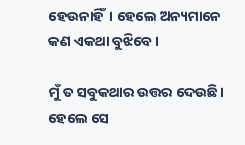ହେଉନାହିଁ। ହେଲେ ଅନ୍ୟମାନେ କଣ ଏକଥା ବୁଝିବେ।

ମୁଁ ତ ସବୁକଥାର ଉତ୍ତର ଦେଉଛି। ହେଲେ ସେ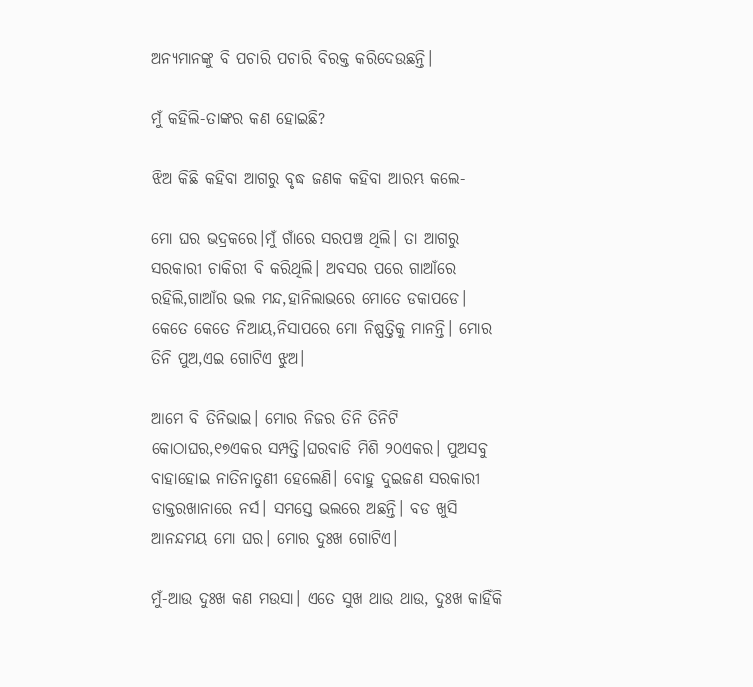ଅନ୍ୟମାନଙ୍କୁ ବି ପଚାରି ପଚାରି ବିରକ୍ତ କରିଦେଉଛନ୍ତି।

ମୁଁ କହିଲି-ତାଙ୍କର କଣ ହୋଇଛି?

ଝିଅ କିଛି କହିବା ଆଗରୁ ବୃଦ୍ଧ ଜଣକ କହିବା ଆରମ୍ଭ କଲେ-

ମୋ ଘର ଭଦ୍ରକରେ।ମୁଁ ଗାଁରେ ସରପଞ୍ଚ ଥିଲି। ତା ଆଗରୁ ସରକାରୀ ଚାକିରୀ ବି କରିଥିଲି। ଅବସର ପରେ ଗାଆଁରେ ରହିଲି,ଗାଆଁର ଭଲ ମନ୍ଦ,ହାନିଲାଭରେ ମୋତେ ଡକାପଡେ। କେତେ କେତେ ନିଆୟ,ନିସାପରେ ମୋ ନିଷ୍ପତ୍ତିକୁ ମାନନ୍ତି। ମୋର ତିନି ପୁଅ,ଏଇ ଗୋଟିଏ ଝୁଅ।

ଆମେ ବି ତିନିଭାଇ। ମୋର ନିଜର ତିନି ତିନିଟି କୋଠାଘର,୧୭ଏକର ସମ୍ପତ୍ତି।ଘରବାଡି ମିଶି ୨୦ଏକର। ପୁଅସବୁ ବାହାହୋଇ ନାତିନାତୁଣୀ ହେଲେଣି। ବୋହୁ ଦୁଇଜଣ ସରକାରୀ ଡାକ୍ତରଖାନାରେ ନର୍ସ। ସମସ୍ତେ ଭଲରେ ଅଛନ୍ତି। ବଡ ଖୁସି ଆନନ୍ଦମୟ ମୋ ଘର। ମୋର ଦୁଃଖ ଗୋଟିଏ।

ମୁଁ-ଆଉ ଦୁଃଖ କଣ ମଉସା। ଏତେ ସୁଖ ଥାଉ ଥାଉ, ଦୁଃଖ କାହିଁକି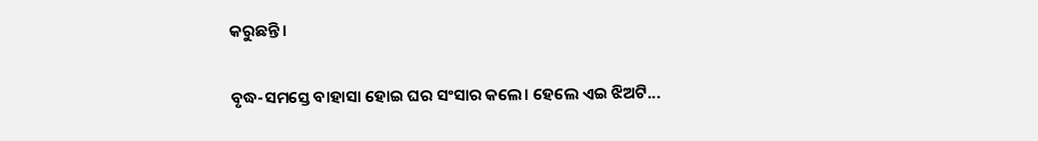କରୁଛନ୍ତି।

ବୃଦ୍ଧ-ସମସ୍ତେ ବାହାସା ହୋଇ ଘର ସଂସାର କଲେ। ହେଲେ ଏଇ ଝିଅଟି...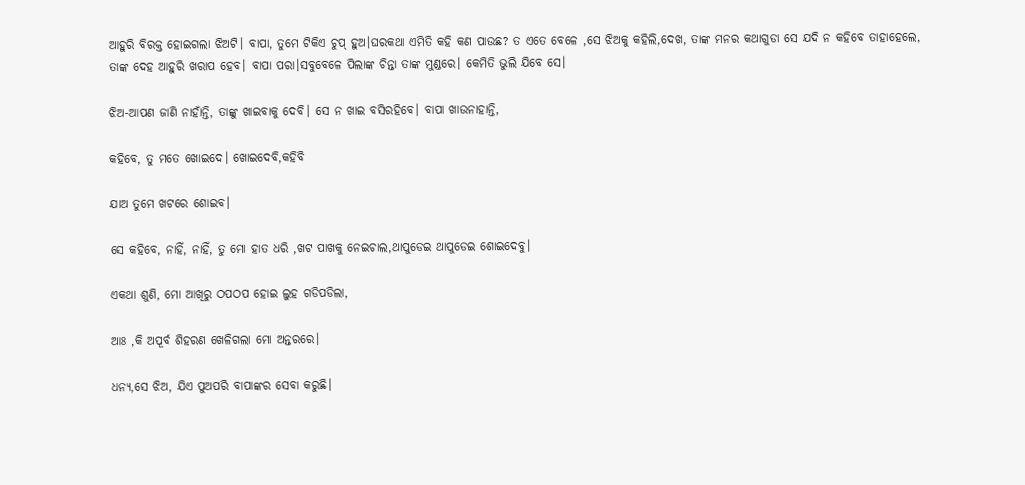ଆହୁରି ବିରକ୍ତ ହୋଇଗଲା ଝିଅଟି। ବାପା, ତୁମେ ଟିକିଏ ଚୁପ୍ ହୁଅ।ଘରକଥା ଏମିତି କହି କଣ ପାଉଛ? ତ ଏତେ ବେଳେ ,ସେ ଝିଅକୁ କହିଲି,ଦେଖ, ତାଙ୍କ ମନର କଥାଗୁଡା ସେ ଯଦି ନ କହିବେ ତାହାହେଲେ, ତାଙ୍କ ଦେହ ଆହୁରି ଖରାପ ହେବ। ବାପା ପରା।ସବୁବେଳେ ପିଲାଙ୍କ ଚିନ୍ତା ତାଙ୍କ ମୁଣ୍ଡରେ। କେମିତି ଭୁଲି ଯିବେ ସେ।

ଝିଅ-ଆପଣ ଜାଣି ନାହାଁନ୍ତି, ତାଙ୍କୁ ଖାଇବାକୁ ଦେବି। ସେ ନ ଖାଇ ବସିରହିବେ। ବାପା ଖାଉନାହାନ୍ତି,

କହିବେ, ତୁ ମତେ ଖୋଇଦେ। ଖୋଇଦେବି,କହିବି

ଯାଅ ତୁମେ ଖଟରେ ଶୋଇବ।

ସେ କହିବେ, ନାହିଁ, ନାହିଁ, ତୁ ମୋ ହାତ ଧରି ,ଖଟ ପାଖକୁ ନେଇଚାଲ,ଥାପୁଡେଇ ଥାପୁଡେଇ ଶୋଇଦେବୁ।

ଏକଥା ଶୁଣି, ମୋ ଆଖିରୁ ଠପଠପ ହୋଇ ଲୁହ ଗଡିପଡିଲା,

ଆଃ ,କି ଅପୂର୍ବ ଶିହରଣ ଖେଳିଗଲା ମୋ ଅନ୍ତରରେ।

ଧନ୍ୟ,ସେ ଝିଅ, ଯିଏ ପୁଅପରି ବାପାଙ୍କର ସେବା କରୁଛି।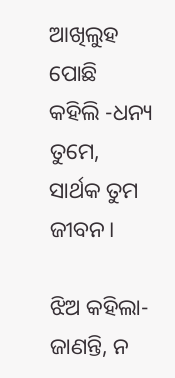ଆଖିଲୁହ ପୋଛି କହିଲି -ଧନ୍ୟ ତୁମେ, ସାର୍ଥକ ତୁମ ଜୀବନ।

ଝିଅ କହିଲା-ଜାଣନ୍ତି, ନ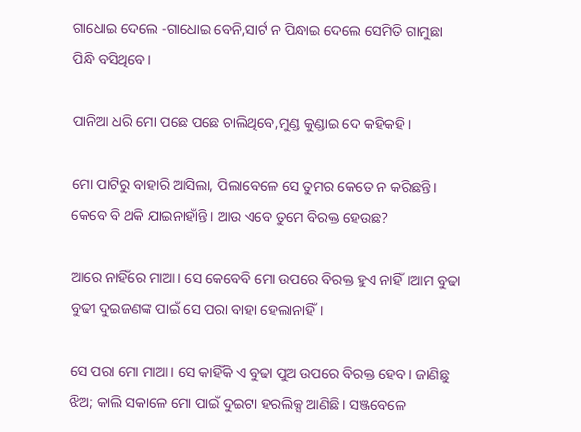ଗାଧୋଇ ଦେଲେ -ଗାଧୋଇ ବେନି,ସାର୍ଟ ନ ପିନ୍ଧାଇ ଦେଲେ ସେମିତି ଗାମୁଛା ପିନ୍ଧି ବସିଥିବେ।

ପାନିଆ ଧରି ମୋ ପଛେ ପଛେ ଚାଲିଥିବେ,ମୁଣ୍ଡ କୁଣ୍ଡାଇ ଦେ କହିକହି।

ମୋ ପାଟିରୁ ବାହାରି ଆସିଲା, ପିଲାବେଳେ ସେ ତୁମର କେତେ ନ କରିଛନ୍ତି। କେବେ ବି ଥକି ଯାଇନାହାଁନ୍ତି। ଆଉ ଏବେ ତୁମେ ବିରକ୍ତ ହେଉଛ?

ଆରେ ନାହିଁରେ ମାଆ। ସେ କେବେବି ମୋ ଉପରେ ବିରକ୍ତ ହୁଏ ନାହିଁ।ଆମ ବୁଢା ବୁଢୀ ଦୁଇଜଣଙ୍କ ପାଇଁ ସେ ପରା ବାହା ହେଲାନାହିଁ।

ସେ ପରା ମୋ ମାଆ। ସେ କାହିଁକି ଏ ବୁଢା ପୁଅ ଉପରେ ବିରକ୍ତ ହେବ। ଜାଣିଛୁ ଝିଅ; କାଲି ସକାଳେ ମୋ ପାଇଁ ଦୁଇଟା ହରଲିକ୍ସ ଆଣିଛି। ସଞ୍ଜବେଳେ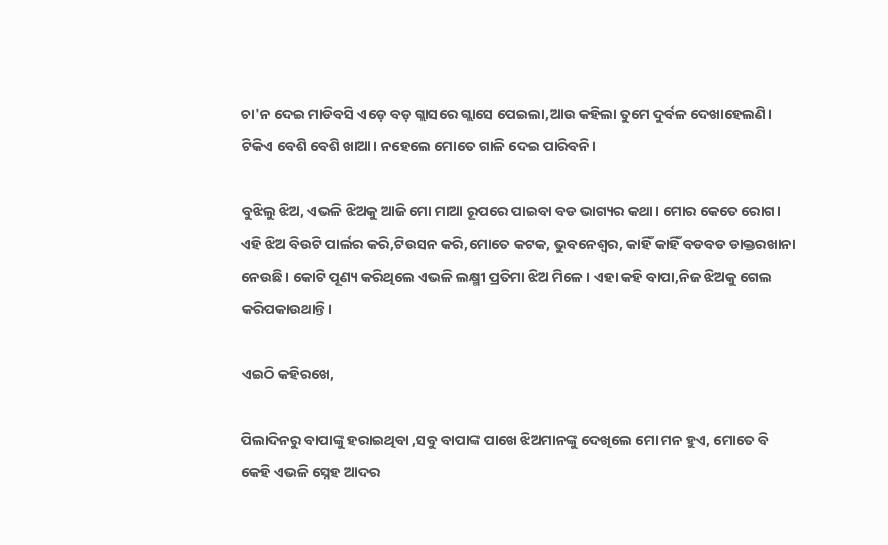ଚା'ନ ଦେଇ ମାଡିବସି ଏଡ଼େ ବଡ଼ ଗ୍ଲାସରେ ଗ୍ଲାସେ ପେଇଲା,ଆଉ କହିଲା ତୁମେ ଦୁର୍ବଳ ଦେଖାହେଲଣି। ଟିକିଏ ବେଶି ବେଶି ଖାଆ। ନହେଲେ ମୋତେ ଗାଳି ଦେଇ ପାରିବନି।

ବୁଝିଲୁ ଝିଅ, ଏଭଳି ଝିଅକୁ ଆଜି ମୋ ମାଆ ରୂପରେ ପାଇବା ବଡ ଭାଗ୍ୟର କଥା। ମୋର କେତେ ରୋଗ। ଏହି ଝିଅ ବିଉଟି ପାର୍ଲର କରି,ଟିଉସନ କରି,ମୋତେ କଟକ, ଭୁବନେଶ୍ୱର, କାହିଁ କାହିଁ ବଡବଡ ଡାକ୍ତରଖାନା ନେଉଛି। କୋଟି ପୂଣ୍ୟ କରିଥିଲେ ଏଭଳି ଲକ୍ଷ୍ମୀ ପ୍ରତିମା ଝିଅ ମିଳେ। ଏହା କହି ବାପା,ନିଜ ଝିଅକୁ ଗେଲ କରିପକାଉଥାନ୍ତି।

ଏଇଠି କହିରଖେ,

ପିଲାଦିନରୁ ବାପାଙ୍କୁ ହରାଇଥିବା ,ସବୁ ବାପାଙ୍କ ପାଖେ ଝିଅମାନଙ୍କୁ ଦେଖିଲେ ମୋ ମନ ହୁଏ, ମୋତେ ବି କେହି ଏଭଳି ସ୍ନେହ ଆଦର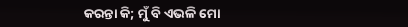କରନ୍ତା କି; ମୁଁ ବି ଏଭଳି ମୋ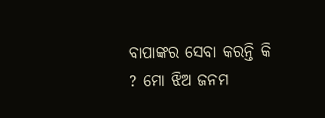ବାପାଙ୍କର ସେବା କରନ୍ତି କି ? ମୋ ଝିଅ ଜନମ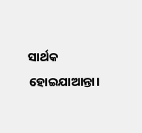ସାର୍ଥକ ହୋଇଯାଆନ୍ତା।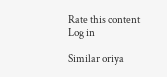Rate this content
Log in

Similar oriya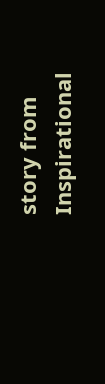story from Inspirational